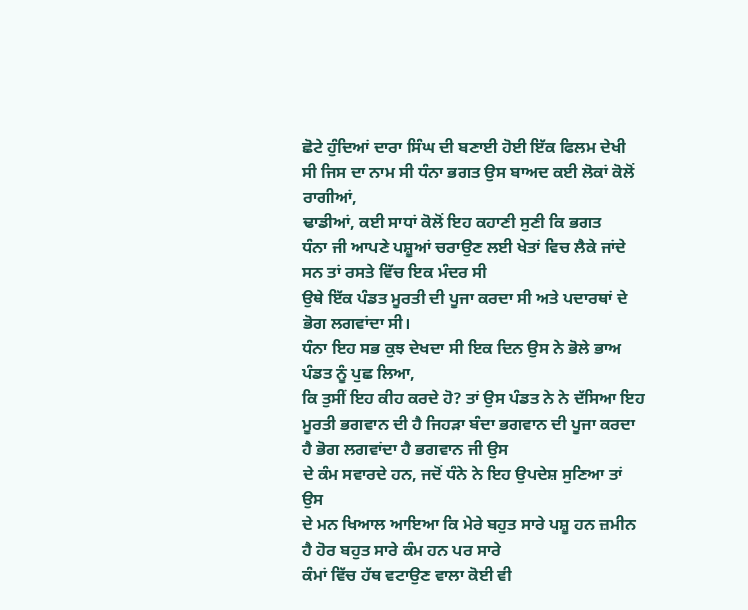ਛੋਟੇ ਹੁੰਦਿਆਂ ਦਾਰਾ ਸਿੰਘ ਦੀ ਬਣਾਈ ਹੋਈ ਇੱਕ ਫਿਲਮ ਦੇਖੀ
ਸੀ ਜਿਸ ਦਾ ਨਾਮ ਸੀ ਧੰਨਾ ਭਗਤ ਉਸ ਬਾਅਦ ਕਈ ਲੋਕਾਂ ਕੋਲੋਂ ਰਾਗੀਆਂ,
ਢਾਡੀਆਂ, ਕਈ ਸਾਧਾਂ ਕੋਲੋਂ ਇਹ ਕਹਾਣੀ ਸੁਣੀ ਕਿ ਭਗਤ
ਧੰਨਾ ਜੀ ਆਪਣੇ ਪਸ਼ੂਆਂ ਚਰਾਉਣ ਲਈ ਖੇਤਾਂ ਵਿਚ ਲੈਕੇ ਜਾਂਦੇ ਸਨ ਤਾਂ ਰਸਤੇ ਵਿੱਚ ਇਕ ਮੰਦਰ ਸੀ
ਉਥੇ ਇੱਕ ਪੰਡਤ ਮੂਰਤੀ ਦੀ ਪੂਜਾ ਕਰਦਾ ਸੀ ਅਤੇ ਪਦਾਰਥਾਂ ਦੇ ਭੋਗ ਲਗਵਾਂਦਾ ਸੀ।
ਧੰਨਾ ਇਹ ਸਭ ਕੁਝ ਦੇਖਦਾ ਸੀ ਇਕ ਦਿਨ ਉਸ ਨੇ ਭੋਲੇ ਭਾਅ ਪੰਡਤ ਨੂੰ ਪੁਛ ਲਿਆ,
ਕਿ ਤੁਸੀਂ ਇਹ ਕੀਹ ਕਰਦੇ ਹੋ? ਤਾਂ ਉਸ ਪੰਡਤ ਨੇ ਨੇ ਦੱਸਿਆ ਇਹ
ਮੂਰਤੀ ਭਗਵਾਨ ਦੀ ਹੈ ਜਿਹੜਾ ਬੰਦਾ ਭਗਵਾਨ ਦੀ ਪੂਜਾ ਕਰਦਾ ਹੈ ਭੋਗ ਲਗਵਾਂਦਾ ਹੈ ਭਗਵਾਨ ਜੀ ਉਸ
ਦੇ ਕੰਮ ਸਵਾਰਦੇ ਹਨ, ਜਦੋਂ ਧੰਨੇ ਨੇ ਇਹ ਉਪਦੇਸ਼ ਸੁਣਿਆ ਤਾਂ ਉਸ
ਦੇ ਮਨ ਖਿਆਲ ਆਇਆ ਕਿ ਮੇਰੇ ਬਹੁਤ ਸਾਰੇ ਪਸ਼ੂ ਹਨ ਜ਼ਮੀਨ ਹੈ ਹੋਰ ਬਹੁਤ ਸਾਰੇ ਕੰਮ ਹਨ ਪਰ ਸਾਰੇ
ਕੰਮਾਂ ਵਿੱਚ ਹੱਥ ਵਟਾਉਣ ਵਾਲਾ ਕੋਈ ਵੀ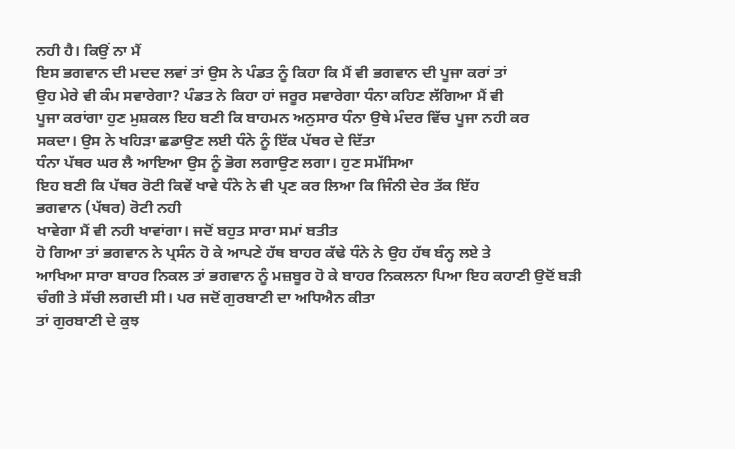ਨਹੀ ਹੈ। ਕਿਉਂ ਨਾ ਮੈਂ
ਇਸ ਭਗਵਾਨ ਦੀ ਮਦਦ ਲਵਾਂ ਤਾਂ ਉਸ ਨੇ ਪੰਡਤ ਨੂੰ ਕਿਹਾ ਕਿ ਮੈਂ ਵੀ ਭਗਵਾਨ ਦੀ ਪੂਜਾ ਕਰਾਂ ਤਾਂ
ਉਹ ਮੇਰੇ ਵੀ ਕੰਮ ਸਵਾਰੇਗਾ? ਪੰਡਤ ਨੇ ਕਿਹਾ ਹਾਂ ਜਰੂਰ ਸਵਾਰੇਗਾ ਧੰਨਾ ਕਹਿਣ ਲੱਗਿਆ ਮੈਂ ਵੀ
ਪੂਜਾ ਕਰਾਂਗਾ ਹੁਣ ਮੁਸ਼ਕਲ ਇਹ ਬਣੀ ਕਿ ਬਾਹਮਨ ਅਨੁਸਾਰ ਧੰਨਾ ਉਥੇ ਮੰਦਰ ਵਿੱਚ ਪੂਜਾ ਨਹੀ ਕਰ
ਸਕਦਾ। ਉਸ ਨੇ ਖਹਿੜਾ ਛਡਾਉਣ ਲਈ ਧੰਨੇ ਨੂੰ ਇੱਕ ਪੱਥਰ ਦੇ ਦਿੱਤਾ
ਧੰਨਾ ਪੱਥਰ ਘਰ ਲੈ ਆਇਆ ਉਸ ਨੂੰ ਭੋਗ ਲਗਾਉਣ ਲਗਾ। ਹੁਣ ਸਮੱਸਿਆ
ਇਹ ਬਣੀ ਕਿ ਪੱਥਰ ਰੋਟੀ ਕਿਵੇਂ ਖਾਵੇ ਧੰਨੇ ਨੇ ਵੀ ਪ੍ਰਣ ਕਰ ਲਿਆ ਕਿ ਜਿੰਨੀ ਦੇਰ ਤੱਕ ਇੱਹ
ਭਗਵਾਨ (ਪੱਥਰ) ਰੋਟੀ ਨਹੀ
ਖਾਵੇਗਾ ਮੈਂ ਵੀ ਨਹੀ ਖਾਵਾਂਗਾ। ਜਦੋਂ ਬਹੁਤ ਸਾਰਾ ਸਮਾਂ ਬਤੀਤ
ਹੋ ਗਿਆ ਤਾਂ ਭਗਵਾਨ ਨੇ ਪ੍ਰਸੰਨ ਹੋ ਕੇ ਆਪਣੇ ਹੱਥ ਬਾਹਰ ਕੱਢੇ ਧੰਨੇ ਨੇ ਉਹ ਹੱਥ ਬੰਨ੍ਹ ਲਏ ਤੇ
ਆਖਿਆ ਸਾਰਾ ਬਾਹਰ ਨਿਕਲ ਤਾਂ ਭਗਵਾਨ ਨੂੰ ਮਜ਼ਬੂਰ ਹੋ ਕੇ ਬਾਹਰ ਨਿਕਲਨਾ ਪਿਆ ਇਹ ਕਹਾਣੀ ਉਦੋਂ ਬੜੀ
ਚੰਗੀ ਤੇ ਸੱਚੀ ਲਗਦੀ ਸੀ। ਪਰ ਜਦੋਂ ਗੁਰਬਾਣੀ ਦਾ ਅਧਿਐਨ ਕੀਤਾ
ਤਾਂ ਗੁਰਬਾਣੀ ਦੇ ਕੁਝ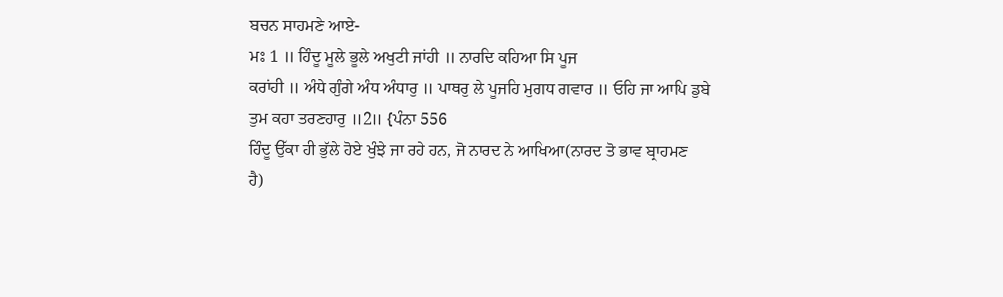ਬਚਨ ਸਾਹਮਣੇ ਆਏ-
ਮਃ 1 ॥ ਹਿੰਦੂ ਮੂਲੇ ਭੂਲੇ ਅਖੁਟੀ ਜਾਂਹੀ ॥ ਨਾਰਦਿ ਕਹਿਆ ਸਿ ਪੂਜ
ਕਰਾਂਹੀ ॥ ਅੰਧੇ ਗੁੰਗੇ ਅੰਧ ਅੰਧਾਰੁ ॥ ਪਾਥਰੁ ਲੇ ਪੂਜਹਿ ਮੁਗਧ ਗਵਾਰ ॥ ਓਹਿ ਜਾ ਆਪਿ ਡੁਬੇ
ਤੁਮ ਕਹਾ ਤਰਣਹਾਰੁ ॥2॥ {ਪੰਨਾ 556
ਹਿੰਦੂ ਉੱਕਾ ਹੀ ਭੁੱਲੇ ਹੋਏ ਖੁੰਝੇ ਜਾ ਰਹੇ ਹਨ, ਜੋ ਨਾਰਦ ਨੇ ਆਖਿਆ(ਨਾਰਦ ਤੋ ਭਾਵ ਬ੍ਰਾਹਮਣ
ਹੈ)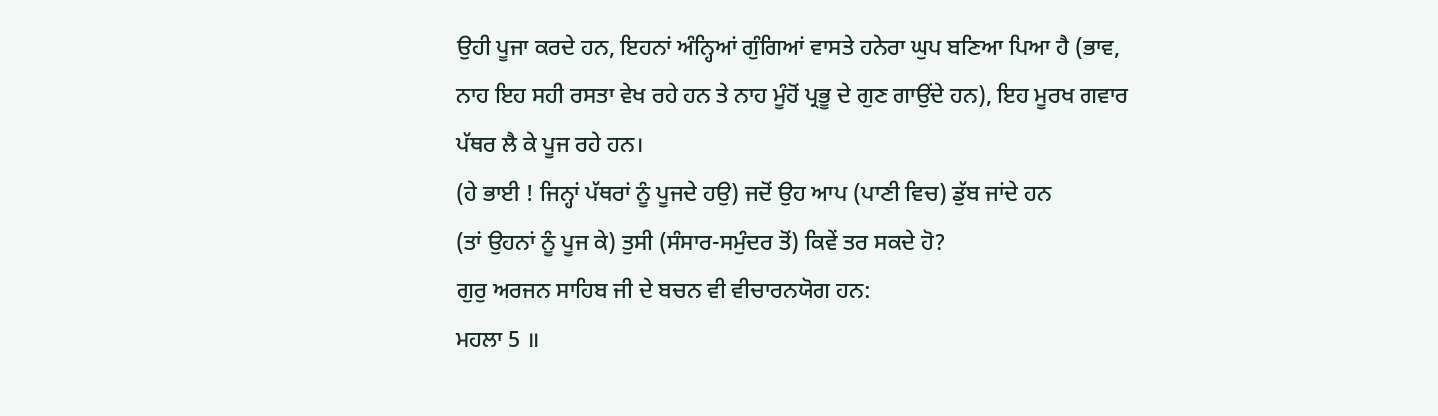ਉਹੀ ਪੂਜਾ ਕਰਦੇ ਹਨ, ਇਹਨਾਂ ਅੰਨ੍ਹਿਆਂ ਗੁੰਗਿਆਂ ਵਾਸਤੇ ਹਨੇਰਾ ਘੁਪ ਬਣਿਆ ਪਿਆ ਹੈ (ਭਾਵ,
ਨਾਹ ਇਹ ਸਹੀ ਰਸਤਾ ਵੇਖ ਰਹੇ ਹਨ ਤੇ ਨਾਹ ਮੂੰਹੋਂ ਪ੍ਰਭੂ ਦੇ ਗੁਣ ਗਾਉਂਦੇ ਹਨ), ਇਹ ਮੂਰਖ ਗਵਾਰ
ਪੱਥਰ ਲੈ ਕੇ ਪੂਜ ਰਹੇ ਹਨ।
(ਹੇ ਭਾਈ ! ਜਿਨ੍ਹਾਂ ਪੱਥਰਾਂ ਨੂੰ ਪੂਜਦੇ ਹਉ) ਜਦੋਂ ਉਹ ਆਪ (ਪਾਣੀ ਵਿਚ) ਡੁੱਬ ਜਾਂਦੇ ਹਨ
(ਤਾਂ ਉਹਨਾਂ ਨੂੰ ਪੂਜ ਕੇ) ਤੁਸੀ (ਸੰਸਾਰ-ਸਮੁੰਦਰ ਤੋਂ) ਕਿਵੇਂ ਤਰ ਸਕਦੇ ਹੋ?
ਗੁਰੁ ਅਰਜਨ ਸਾਹਿਬ ਜੀ ਦੇ ਬਚਨ ਵੀ ਵੀਚਾਰਨਯੋਗ ਹਨ:
ਮਹਲਾ 5 ॥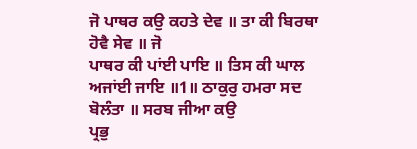ਜੋ ਪਾਥਰ ਕਉ ਕਹਤੇ ਦੇਵ ॥ ਤਾ ਕੀ ਬਿਰਥਾ ਹੋਵੈ ਸੇਵ ॥ ਜੋ
ਪਾਥਰ ਕੀ ਪਾਂਈ ਪਾਇ ॥ ਤਿਸ ਕੀ ਘਾਲ ਅਜਾਂਈ ਜਾਇ ॥1॥ ਠਾਕੁਰੁ ਹਮਰਾ ਸਦ ਬੋਲੰਤਾ ॥ ਸਰਬ ਜੀਆ ਕਉ
ਪ੍ਰਭੁ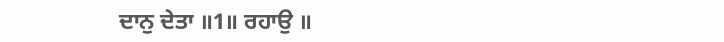ਦਾਨੁ ਦੇਤਾ ॥1॥ ਰਹਾਉ ॥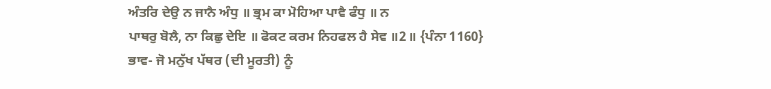ਅੰਤਰਿ ਦੇਉ ਨ ਜਾਨੈ ਅੰਧੁ ॥ ਭ੍ਰਮ ਕਾ ਮੋਹਿਆ ਪਾਵੈ ਫੰਧੁ ॥ ਨ
ਪਾਥਰੁ ਬੋਲੈ, ਨਾ ਕਿਛੁ ਦੇਇ ॥ ਫੋਕਟ ਕਰਮ ਨਿਹਫਲ ਹੈ ਸੇਵ ॥2॥ {ਪੰਨਾ 1160}
ਭਾਵ- ਜੋ ਮਨੁੱਖ ਪੱਥਰ (ਦੀ ਮੂਰਤੀ) ਨੂੰ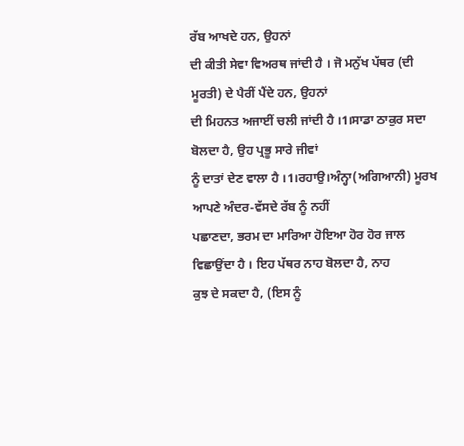ਰੱਬ ਆਖਦੇ ਹਨ, ਉਹਨਾਂ
ਦੀ ਕੀਤੀ ਸੇਵਾ ਵਿਅਰਥ ਜਾਂਦੀ ਹੈ । ਜੋ ਮਨੁੱਖ ਪੱਥਰ (ਦੀ ਮੂਰਤੀ) ਦੇ ਪੈਰੀਂ ਪੈਂਦੇ ਹਨ, ਉਹਨਾਂ
ਦੀ ਮਿਹਨਤ ਅਜਾਈਂ ਚਲੀ ਜਾਂਦੀ ਹੈ ।1।ਸਾਡਾ ਠਾਕੁਰ ਸਦਾ ਬੋਲਦਾ ਹੈ, ਉਹ ਪ੍ਰਭੂ ਸਾਰੇ ਜੀਵਾਂ
ਨੂੰ ਦਾਤਾਂ ਦੇਣ ਵਾਲਾ ਹੈ ।1।ਰਹਾਉ।ਅੰਨ੍ਹਾ(ਅਗਿਆਨੀ) ਮੂਰਖ ਆਪਣੇ ਅੰਦਰ-ਵੱਸਦੇ ਰੱਬ ਨੂੰ ਨਹੀਂ
ਪਛਾਣਦਾ, ਭਰਮ ਦਾ ਮਾਰਿਆ ਹੋਇਆ ਹੋਰ ਹੋਰ ਜਾਲ ਵਿਛਾਉਂਦਾ ਹੈ । ਇਹ ਪੱਥਰ ਨਾਹ ਬੋਲਦਾ ਹੈ, ਨਾਹ
ਕੁਝ ਦੇ ਸਕਦਾ ਹੈ, (ਇਸ ਨੂੰ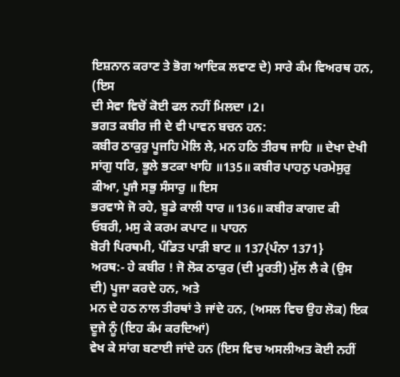ਇਸ਼ਨਾਨ ਕਰਾਣ ਤੇ ਭੋਗ ਆਦਿਕ ਲਵਾਣ ਦੇ) ਸਾਰੇ ਕੰਮ ਵਿਅਰਥ ਹਨ, (ਇਸ
ਦੀ ਸੇਵਾ ਵਿਚੋਂ ਕੋਈ ਫਲ ਨਹੀਂ ਮਿਲਦਾ ।2।
ਭਗਤ ਕਬੀਰ ਜੀ ਦੇ ਵੀ ਪਾਵਨ ਬਚਨ ਹਨ:
ਕਬੀਰ ਠਾਕੁਰੁ ਪੂਜਹਿ ਮੋਲਿ ਲੇ, ਮਨ ਹਠਿ ਤੀਰਥ ਜਾਹਿ ॥ ਦੇਖਾ ਦੇਖੀ
ਸਾਂਗੁ ਧਰਿ, ਭੂਲੇ ਭਟਕਾ ਖਾਹਿ ॥135॥ ਕਬੀਰ ਪਾਹਨੁ ਪਰਮੇਸੁਰੁ ਕੀਆ, ਪੂਜੈ ਸਭੁ ਸੰਸਾਰੁ ॥ ਇਸ
ਭਰਵਾਸੇ ਜੋ ਰਹੇ, ਬੂਡੇ ਕਾਲੀ ਧਾਰ ॥136॥ ਕਬੀਰ ਕਾਗਦ ਕੀ ਓਬਰੀ, ਮਸੁ ਕੇ ਕਰਮ ਕਪਾਟ ॥ ਪਾਹਨ
ਬੋਰੀ ਪਿਰਥਮੀ, ਪੰਡਿਤ ਪਾੜੀ ਬਾਟ ॥ 137{ਪੰਨਾ 1371}
ਅਰਥ:- ਹੇ ਕਬੀਰ ! ਜੋ ਲੋਕ ਠਾਕੁਰ (ਦੀ ਮੂਰਤੀ) ਮੁੱਲ ਲੈ ਕੇ (ਉਸ ਦੀ) ਪੂਜਾ ਕਰਦੇ ਹਨ, ਅਤੇ
ਮਨ ਦੇ ਹਠ ਨਾਲ ਤੀਰਥਾਂ ਤੇ ਜਾਂਦੇ ਹਨ, (ਅਸਲ ਵਿਚ ਉਹ ਲੋਕ) ਇਕ ਦੂਜੇ ਨੂੰ (ਇਹ ਕੰਮ ਕਰਦਿਆਂ)
ਵੇਖ ਕੇ ਸਾਂਗ ਬਣਾਈ ਜਾਂਦੇ ਹਨ (ਇਸ ਵਿਚ ਅਸਲੀਅਤ ਕੋਈ ਨਹੀਂ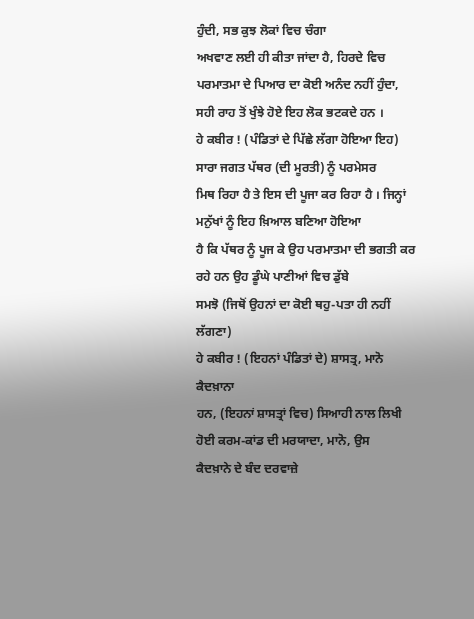ਹੁੰਦੀ, ਸਭ ਕੁਝ ਲੋਕਾਂ ਵਿਚ ਚੰਗਾ
ਅਖਵਾਣ ਲਈ ਹੀ ਕੀਤਾ ਜਾਂਦਾ ਹੈ, ਹਿਰਦੇ ਵਿਚ ਪਰਮਾਤਮਾ ਦੇ ਪਿਆਰ ਦਾ ਕੋਈ ਅਨੰਦ ਨਹੀਂ ਹੁੰਦਾ,
ਸਹੀ ਰਾਹ ਤੋਂ ਖੁੰਝੇ ਹੋਏ ਇਹ ਲੋਕ ਭਟਕਦੇ ਹਨ ।
ਹੇ ਕਬੀਰ ! (ਪੰਡਿਤਾਂ ਦੇ ਪਿੱਛੇ ਲੱਗਾ ਹੋਇਆ ਇਹ) ਸਾਰਾ ਜਗਤ ਪੱਥਰ (ਦੀ ਮੂਰਤੀ) ਨੂੰ ਪਰਮੇਸਰ
ਮਿਥ ਰਿਹਾ ਹੈ ਤੇ ਇਸ ਦੀ ਪੂਜਾ ਕਰ ਰਿਹਾ ਹੈ । ਜਿਨ੍ਹਾਂ ਮਨੁੱਖਾਂ ਨੂੰ ਇਹ ਖ਼ਿਆਲ ਬਣਿਆ ਹੋਇਆ
ਹੈ ਕਿ ਪੱਥਰ ਨੂੰ ਪੂਜ ਕੇ ਉਹ ਪਰਮਾਤਮਾ ਦੀ ਭਗਤੀ ਕਰ ਰਹੇ ਹਨ ਉਹ ਡੂੰਘੇ ਪਾਣੀਆਂ ਵਿਚ ਡੁੱਬੇ
ਸਮਝੋ (ਜਿਥੋਂ ਉਹਨਾਂ ਦਾ ਕੋਈ ਥਹੁ-ਪਤਾ ਹੀ ਨਹੀਂ ਲੱਗਣਾ)
ਹੇ ਕਬੀਰ ! (ਇਹਨਾਂ ਪੰਡਿਤਾਂ ਦੇ) ਸ਼ਾਸਤ੍ਰ, ਮਾਨੋ ਕੈਦਖ਼ਾਨਾ
ਹਨ, (ਇਹਨਾਂ ਸ਼ਾਸਤ੍ਰਾਂ ਵਿਚ) ਸਿਆਹੀ ਨਾਲ ਲਿਖੀ ਹੋਈ ਕਰਮ-ਕਾਂਡ ਦੀ ਮਰਯਾਦਾ, ਮਾਨੋ, ਉਸ
ਕੈਦਖ਼ਾਨੇ ਦੇ ਬੰਦ ਦਰਵਾਜ਼ੇ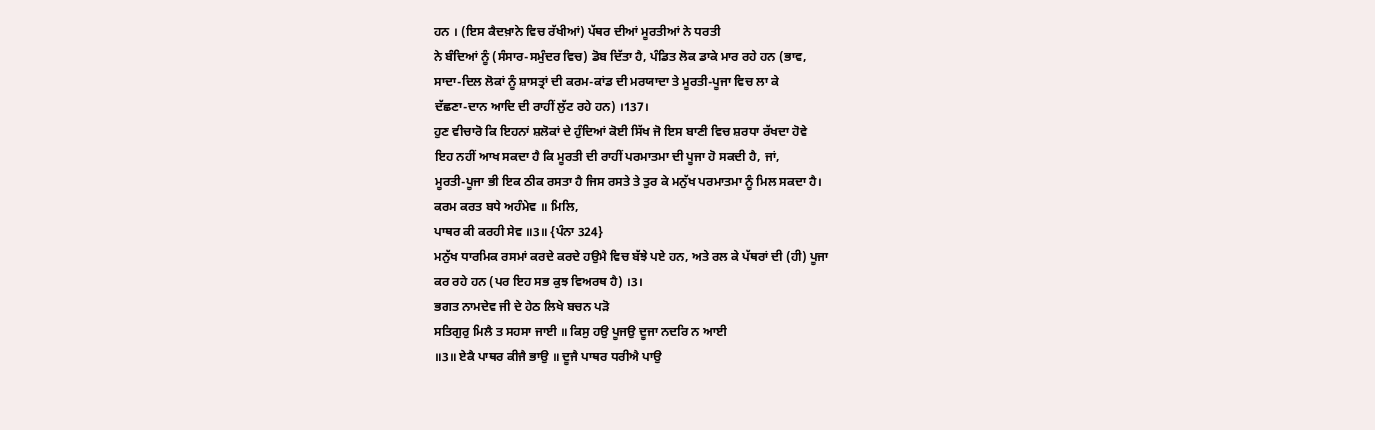ਹਨ । (ਇਸ ਕੈਦਖ਼ਾਨੇ ਵਿਚ ਰੱਖੀਆਂ) ਪੱਥਰ ਦੀਆਂ ਮੂਰਤੀਆਂ ਨੇ ਧਰਤੀ
ਨੇ ਬੰਦਿਆਂ ਨੂੰ (ਸੰਸਾਰ-ਸਮੁੰਦਰ ਵਿਚ) ਡੋਬ ਦਿੱਤਾ ਹੈ, ਪੰਡਿਤ ਲੋਕ ਡਾਕੇ ਮਾਰ ਰਹੇ ਹਨ (ਭਾਵ,
ਸਾਦਾ-ਦਿਲ ਲੋਕਾਂ ਨੂੰ ਸ਼ਾਸਤ੍ਰਾਂ ਦੀ ਕਰਮ-ਕਾਂਡ ਦੀ ਮਰਯਾਦਾ ਤੇ ਮੂਰਤੀ-ਪੂਜਾ ਵਿਚ ਲਾ ਕੇ
ਦੱਛਣਾ-ਦਾਨ ਆਦਿ ਦੀ ਰਾਹੀਂ ਲੁੱਟ ਰਹੇ ਹਨ) ।137।
ਹੁਣ ਵੀਚਾਰੋ ਕਿ ਇਹਨਾਂ ਸ਼ਲੋਕਾਂ ਦੇ ਹੁੰਦਿਆਂ ਕੋਈ ਸਿੱਖ ਜੋ ਇਸ ਬਾਣੀ ਵਿਚ ਸ਼ਰਧਾ ਰੱਖਦਾ ਹੋਵੇ
ਇਹ ਨਹੀਂ ਆਖ ਸਕਦਾ ਹੈ ਕਿ ਮੂਰਤੀ ਦੀ ਰਾਹੀਂ ਪਰਮਾਤਮਾ ਦੀ ਪੂਜਾ ਹੋ ਸਕਦੀ ਹੈ, ਜਾਂ,
ਮੂਰਤੀ-ਪੂਜਾ ਭੀ ਇਕ ਠੀਕ ਰਸਤਾ ਹੈ ਜਿਸ ਰਸਤੇ ਤੇ ਤੁਰ ਕੇ ਮਨੁੱਖ ਪਰਮਾਤਮਾ ਨੂੰ ਮਿਲ ਸਕਦਾ ਹੈ।
ਕਰਮ ਕਰਤ ਬਧੇ ਅਹੰਮੇਵ ॥ ਮਿਲਿ,
ਪਾਥਰ ਕੀ ਕਰਹੀ ਸੇਵ ॥3॥ {ਪੰਨਾ 324}
ਮਨੁੱਖ ਧਾਰਮਿਕ ਰਸਮਾਂ ਕਰਦੇ ਕਰਦੇ ਹਉਮੈ ਵਿਚ ਬੱਝੇ ਪਏ ਹਨ, ਅਤੇ ਰਲ ਕੇ ਪੱਥਰਾਂ ਦੀ (ਹੀ) ਪੂਜਾ
ਕਰ ਰਹੇ ਹਨ (ਪਰ ਇਹ ਸਭ ਕੁਝ ਵਿਅਰਥ ਹੈ) ।3।
ਭਗਤ ਨਾਮਦੇਵ ਜੀ ਦੇ ਹੇਠ ਲਿਖੇ ਬਚਨ ਪੜੋ
ਸਤਿਗੁਰੁ ਮਿਲੈ ਤ ਸਹਸਾ ਜਾਈ ॥ ਕਿਸੁ ਹਉ ਪੂਜਉ ਦੂਜਾ ਨਦਰਿ ਨ ਆਈ
॥3॥ ਏਕੈ ਪਾਥਰ ਕੀਜੈ ਭਾਉ ॥ ਦੂਜੈ ਪਾਥਰ ਧਰੀਐ ਪਾਉ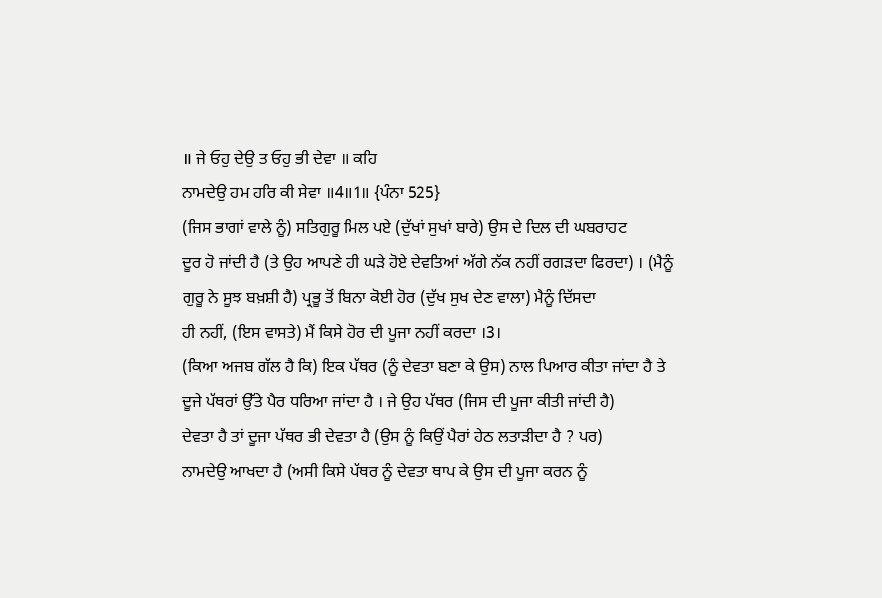॥ ਜੇ ਓਹੁ ਦੇਉ ਤ ਓਹੁ ਭੀ ਦੇਵਾ ॥ ਕਹਿ
ਨਾਮਦੇਉ ਹਮ ਹਰਿ ਕੀ ਸੇਵਾ ॥4॥1॥ {ਪੰਨਾ 525}
(ਜਿਸ ਭਾਗਾਂ ਵਾਲੇ ਨੂੰ) ਸਤਿਗੁਰੂ ਮਿਲ ਪਏ (ਦੁੱਖਾਂ ਸੁਖਾਂ ਬਾਰੇ) ਉਸ ਦੇ ਦਿਲ ਦੀ ਘਬਰਾਹਟ
ਦੂਰ ਹੋ ਜਾਂਦੀ ਹੈ (ਤੇ ਉਹ ਆਪਣੇ ਹੀ ਘੜੇ ਹੋਏ ਦੇਵਤਿਆਂ ਅੱਗੇ ਨੱਕ ਨਹੀਂ ਰਗੜਦਾ ਫਿਰਦਾ) । (ਮੈਨੂੰ
ਗੁਰੂ ਨੇ ਸੂਝ ਬਖ਼ਸ਼ੀ ਹੈ) ਪ੍ਰਭੂ ਤੋਂ ਬਿਨਾ ਕੋਈ ਹੋਰ (ਦੁੱਖ ਸੁਖ ਦੇਣ ਵਾਲਾ) ਮੈਨੂੰ ਦਿੱਸਦਾ
ਹੀ ਨਹੀਂ, (ਇਸ ਵਾਸਤੇ) ਮੈਂ ਕਿਸੇ ਹੋਰ ਦੀ ਪੂਜਾ ਨਹੀਂ ਕਰਦਾ ।3।
(ਕਿਆ ਅਜਬ ਗੱਲ ਹੈ ਕਿ) ਇਕ ਪੱਥਰ (ਨੂੰ ਦੇਵਤਾ ਬਣਾ ਕੇ ਉਸ) ਨਾਲ ਪਿਆਰ ਕੀਤਾ ਜਾਂਦਾ ਹੈ ਤੇ
ਦੂਜੇ ਪੱਥਰਾਂ ਉੱਤੇ ਪੈਰ ਧਰਿਆ ਜਾਂਦਾ ਹੈ । ਜੇ ਉਹ ਪੱਥਰ (ਜਿਸ ਦੀ ਪੂਜਾ ਕੀਤੀ ਜਾਂਦੀ ਹੈ)
ਦੇਵਤਾ ਹੈ ਤਾਂ ਦੂਜਾ ਪੱਥਰ ਭੀ ਦੇਵਤਾ ਹੈ (ਉਸ ਨੂੰ ਕਿਉਂ ਪੈਰਾਂ ਹੇਠ ਲਤਾੜੀਦਾ ਹੈ ? ਪਰ)
ਨਾਮਦੇਉ ਆਖਦਾ ਹੈ (ਅਸੀ ਕਿਸੇ ਪੱਥਰ ਨੂੰ ਦੇਵਤਾ ਥਾਪ ਕੇ ਉਸ ਦੀ ਪੂਜਾ ਕਰਨ ਨੂੰ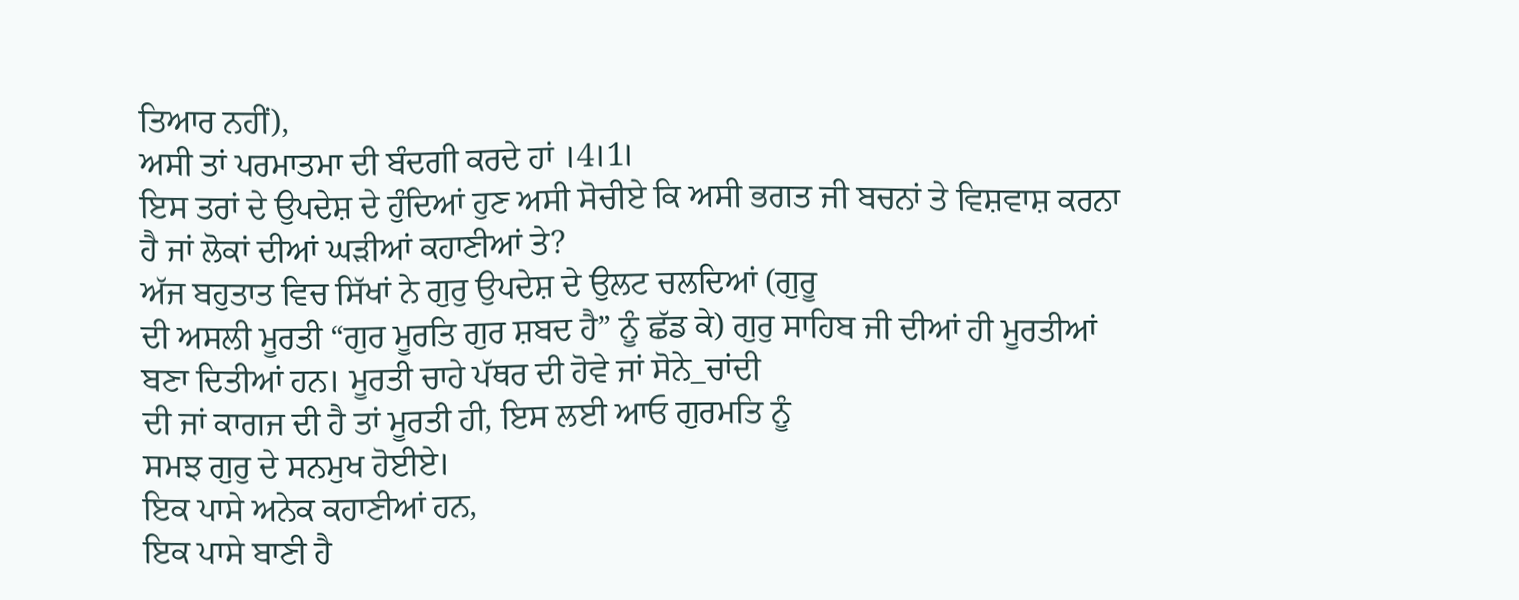ਤਿਆਰ ਨਹੀਂ),
ਅਸੀ ਤਾਂ ਪਰਮਾਤਮਾ ਦੀ ਬੰਦਗੀ ਕਰਦੇ ਹਾਂ ।4।1।
ਇਸ ਤਰਾਂ ਦੇ ਉਪਦੇਸ਼ ਦੇ ਹੁੰਦਿਆਂ ਹੁਣ ਅਸੀ ਸੋਚੀਏ ਕਿ ਅਸੀ ਭਗਤ ਜੀ ਬਚਨਾਂ ਤੇ ਵਿਸ਼ਵਾਸ਼ ਕਰਨਾ
ਹੈ ਜਾਂ ਲੋਕਾਂ ਦੀਆਂ ਘੜੀਆਂ ਕਹਾਣੀਆਂ ਤੇ?
ਅੱਜ ਬਹੁਤਾਤ ਵਿਚ ਸਿੱਖਾਂ ਨੇ ਗੁਰੁ ਉਪਦੇਸ਼ ਦੇ ਉਲਟ ਚਲਦਿਆਂ (ਗੁਰੂ
ਦੀ ਅਸਲੀ ਮੂਰਤੀ “ਗੁਰ ਮੂਰਤਿ ਗੁਰ ਸ਼ਬਦ ਹੈ” ਨੂੰ ਛੱਡ ਕੇ) ਗੁਰੁ ਸਾਹਿਬ ਜੀ ਦੀਆਂ ਹੀ ਮੂਰਤੀਆਂ
ਬਣਾ ਦਿਤੀਆਂ ਹਨ। ਮੂਰਤੀ ਚਾਹੇ ਪੱਥਰ ਦੀ ਹੋਵੇ ਜਾਂ ਸੋਨੇ_ਚਾਂਦੀ
ਦੀ ਜਾਂ ਕਾਗਜ ਦੀ ਹੈ ਤਾਂ ਮੂਰਤੀ ਹੀ, ਇਸ ਲਈ ਆਓ ਗੁਰਮਤਿ ਨੂੰ
ਸਮਝ ਗੁਰੁ ਦੇ ਸਨਮੁਖ ਹੋਈਏ।
ਇਕ ਪਾਸੇ ਅਨੇਕ ਕਹਾਣੀਆਂ ਹਨ,
ਇਕ ਪਾਸੇ ਬਾਣੀ ਹੈ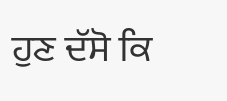ਹੁਣ ਦੱਸੋ ਕਿ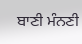ਬਾਣੀ ਮੰਨਣੀ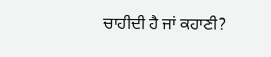ਚਾਹੀਦੀ ਹੈ ਜਾਂ ਕਹਾਣੀ?